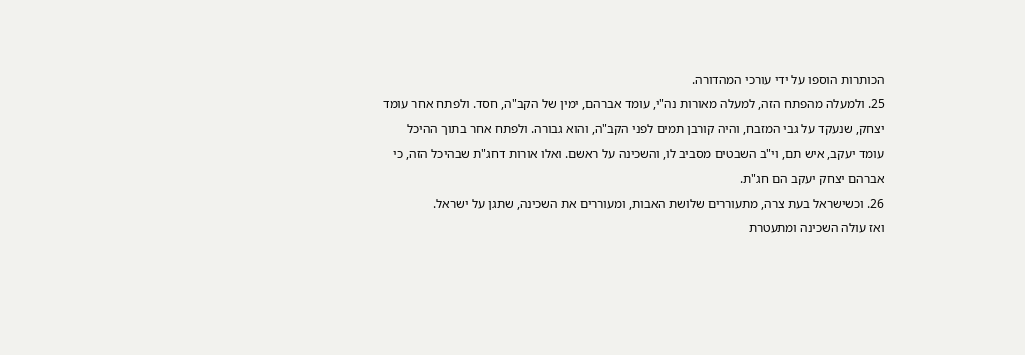הכותרות הוספו על ידי עורכי המהדורה.
25. ולמעלה מהפתח הזה, למעלה מאורות נה"י, עומד אברהם, ימין של הקב"ה, חסד. ולפתח אחר עומד יצחק, שנעקד על גבי המזבח, והיה קורבן תמים לפני הקב"ה, והוא גבורה. ולפתח אחר בתוך ההיכל עומד יעקב, איש תם, וי"ב השבטים מסביב לו, והשכינה על ראשם. ואלו אורות דחג"ת שבהיכל הזה, כי אברהם יצחק יעקב הם חג"ת.
26. וכשישראל בעת צרה, מתעוררים שלושת האבות, ומעוררים את השכינה, שתגן על ישראל.
ואז עולה השכינה ומתעטרת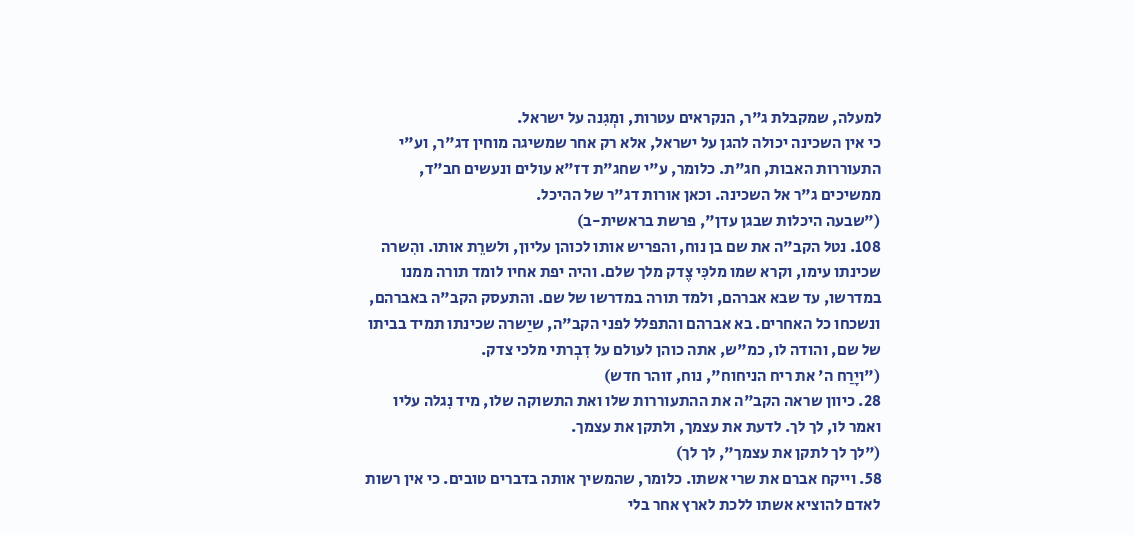למעלה, שמקבלת ג"ר, הנקראים עטרות, ומְגִנה על ישראל.
כי אין השכינה יכולה להגן על ישראל, אלא רק אחר שמשיגה מוחין דג"ר, וע"י התעוררות האבות, חג"ת. כלומר, ע"י שחג"ת דז"א עולים ונעשים חב"ד, ממשיכים ג"ר אל השכינה. וכאן אורות דג"ר של ההיכל.
("שבעה היכלות שבגן עדן", פרשת בראשית-ב)
108. נטל הקב"ה את שם בן נוח, והפריש אותו לכוהן עליון, ולשרֵת אותו. והִשרה שכינתו עימו, וקרא שמו מלכִּי צֶדק מלך שלם. והיה יפת אחיו לומד תורה ממנו במדרשו, עד שבא אברהם, ולמד תורה במדרשו של שם. והתעסק הקב"ה באברהם, ונשכחו כל האחרים. בא אברהם והתפלל לפני הקב"ה, שיַשרה שכינתו תמיד בביתו של שם, והודה לו, כמ"ש, אתה כוהן לעולם על דִבְרתי מלכי צדק.
("ויָרַח ה' את ריח הניחוח", נוח, זוהר חדש)
28. כיוון שראה הקב"ה את ההתעוררות שלו ואת התשוקה שלו, מיד נִגלה עליו ואמר לו, לך לך. לדעת את עצמך, ולתקן את עצמך.
("לך לך לתקן את עצמך", לך לך)
58. וייקח אברם את שרי אשתו. כלומר, שהמשיך אותה בדברים טובים. כי אין רשות לאדם להוציא אשתו ללכת לארץ אחר בלי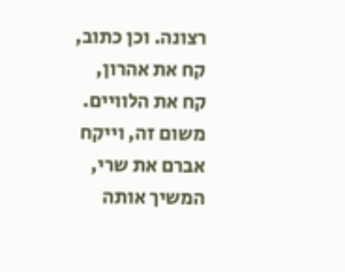רצונה. וכן כתוב, קח את אהרון, קח את הלוויים. משום זה, וייקח אברם את שרי, המשיך אותה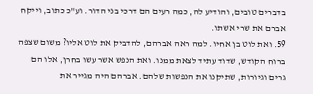בדברים טובים, והודיע לה, כמה רעים הם דרכי בני הדור. וע"כ כתוב, וייקח אברם את שרי אשתו.
59. ואת לוט בן אחיו. למה ראה אברהם, להדביק את לוט אליו? משום שצפה ברוח הקודש, שדוד עתיד לצאת ממנו. ואת הנפש אשר עשו בחרן, אלו הם גרים וגיורות, שתיקנו את הנפשות שלהם. אברהם היה מגייר את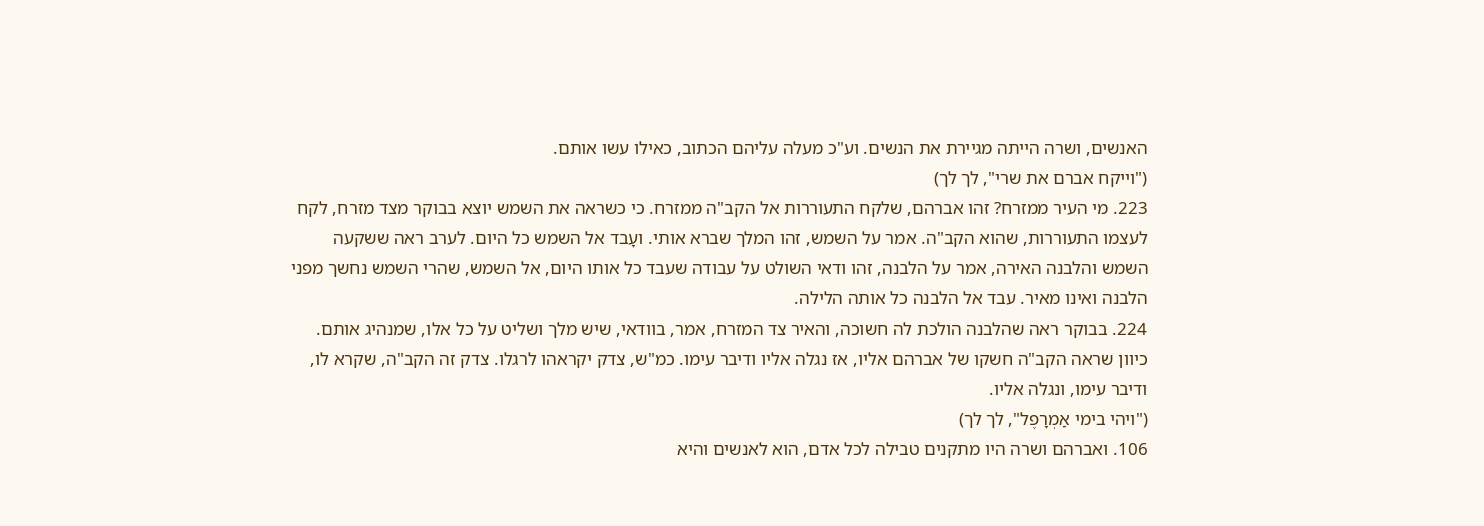האנשים, ושרה הייתה מגיירת את הנשים. וע"כ מעלה עליהם הכתוב, כאילו עשו אותם.
("וייקח אברם את שרי", לך לך)
223. מי העיר ממזרח? זהו אברהם, שלקח התעוררות אל הקב"ה ממזרח. כי כשראה את השמש יוצא בבוקר מצד מזרח, לקח לעצמו התעוררות, שהוא הקב"ה. אמר על השמש, זהו המלך שברא אותי. ועָבד אל השמש כל היום. לערב ראה ששקעה השמש והלבנה האירה, אמר על הלבנה, זהו ודאי השולט על עבודה שעבד כל אותו היום, אל השמש, שהרי השמש נחשך מפני הלבנה ואינו מאיר. עבד אל הלבנה כל אותה הלילה.
224. בבוקר ראה שהלבנה הולכת לה חשוכה, והאיר צד המזרח, אמר, בוודאי, שיש מלך ושליט על כל אלו, שמנהיג אותם. כיוון שראה הקב"ה חשקו של אברהם אליו, אז נגלה אליו ודיבר עימו. כמ"ש, צדק יקראהו לרגלו. צדק זה הקב"ה, שקרא לו, ודיבר עימו, ונגלה אליו.
("ויהי בימי אַמְרָפֶל", לך לך)
106. ואברהם ושרה היו מתקנים טבילה לכל אדם, הוא לאנשים והיא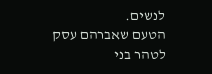לנשים.
הטעם שאברהם עסק לטהר בני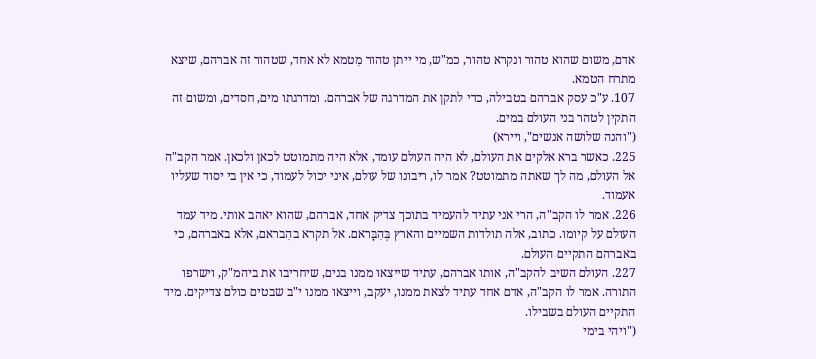אדם, משום שהוא טהור ונקרא טהור, כמ"ש, מי ייתן טהור מִטמא לא אחד, שטהור זה אברהם, שיצא מתרח הטמא.
107. ע"כ עסק אברהם בטבילה, כדי לתקן את המדרגה של אברהם. ומדרגתו מים, חסדים, ומשום זה התקין לטהר בני העולם במים.
("והנה שלושה אנשים", ויירא)
225. כאשר ברא אלקים את העולם, לא היה העולם עומד, אלא היה מתמוטט לכאן ולכאן. אמר הקב"ה אל העולם, מה לך שאתה מתמוטט? אמר לו, ריבונו של עולם, איני יכול לעמוד, כי אין בי יסוד שעליו אעמוד.
226. אמר לו הקב"ה, הרי אני עתיד להעמיד בתוכך צדיק אחד, אברהם, שהוא יאהב אותי. מיד עמד העולם על קיומו. כתוב, אלה תולדות השמיים והארץ בְּהִבָּראם. אל תקרא בהִבראם, אלא באברהם, כי באברהם התקיים העולם.
227. העולם השיב להקב"ה, אותו אברהם, עתיד שייצאו ממנו בנים, שיחריבו את ביהמ"ק, וישרפו התורה. אמר לו הקב"ה, אדם אחד עתיד לצאת ממנו, יעקב, וייצאו ממנו י"ב שבטים כולם צדיקים. מיד התקיים העולם בשבילו.
("ויהי בימי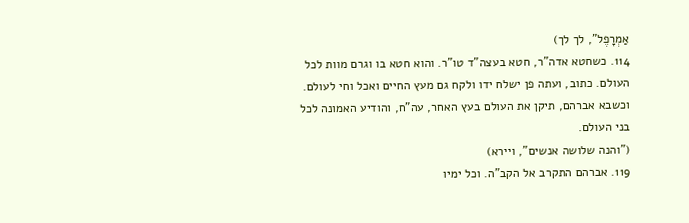אַמְרָפֶל", לך לך)
114. כשחטא אדה"ר, חטא בעצה"ד טו"ר. והוא חטא בו וגרם מוות לכל העולם. כתוב, ועתה פן ישלח ידו ולקח גם מעץ החיים ואכל וחי לעולם. וכשבא אברהם, תיקן את העולם בעץ האחר, עה"ח, והודיע האמונה לכל בני העולם.
("והנה שלושה אנשים", ויירא)
119. אברהם התקרב אל הקב"ה. וכל ימיו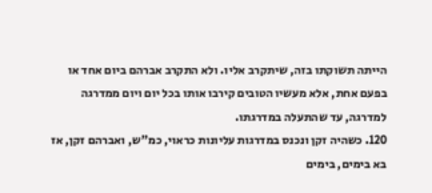הייתה תשוקתו בזה, שיתקרב אליו. ולא התקרב אברהם ביום אחד או בפעם אחת, אלא מעשיו הטובים קירבו אותו בכל יום ויום ממדרגה למדרגה, עד שהתעלה במדרגתו.
120. כשהיה זקן ונכנס במדרגות עליונות כראוי, כמ"ש, ואברהם זקן, אז בא בימים, בימים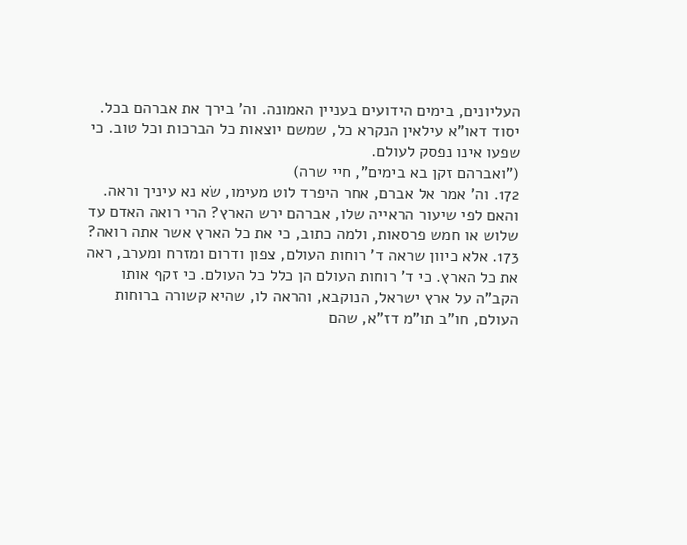העליונים, בימים הידועים בעניין האמונה. וה' בירך את אברהם בכל.
יסוד דאו"א עילאין הנקרא כל, שמשם יוצאות כל הברכות וכל טוב. כי שפעו אינו נפסק לעולם.
("ואברהם זקן בא בימים", חיי שרה)
172. וה' אמר אל אברם, אחר היפרד לוט מעימו, שׂא נא עיניך וראה. והאם לפי שיעור הראייה שלו, אברהם ירש הארץ? הרי רואה האדם עד שלוש או חמש פרסאות, ולמה כתוב, כי את כל הארץ אשר אתה רואה?
173. אלא כיוון שראה ד' רוחות העולם, צפון ודרום ומזרח ומערב, ראה את כל הארץ. כי ד' רוחות העולם הן כלל כל העולם. כי זקף אותו הקב"ה על ארץ ישראל, הנוקבא, והראה לו, שהיא קשורה ברוחות העולם, חו"ב תו"מ דז"א, שהם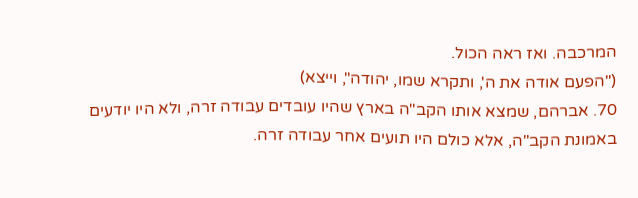המרכבה. ואז ראה הכול.
("הפעם אודה את ה', ותקרא שמו, יהודה", וייצא)
70. אברהם, שמצא אותו הקב"ה בארץ שהיו עובדים עבודה זרה, ולא היו יודעים באמונת הקב"ה, אלא כולם היו תועים אחר עבודה זרה.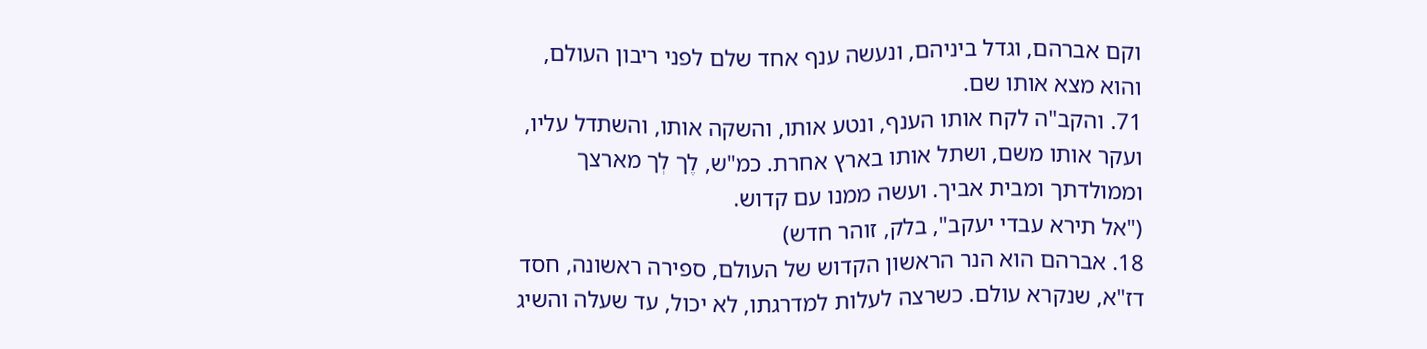וקם אברהם, וגדל ביניהם, ונעשה ענף אחד שלם לפני ריבון העולם, והוא מצא אותו שם.
71. והקב"ה לקח אותו הענף, ונטע אותו, והשקה אותו, והשתדל עליו, ועקר אותו משם, ושתל אותו בארץ אחרת. כמ"ש, לֶך לְך מארצך וממולדתך ומבית אביך. ועשה ממנו עם קדוש.
("אל תירא עבדי יעקב", בלק, זוהר חדש)
18. אברהם הוא הנר הראשון הקדוש של העולם, ספירה ראשונה, חסד דז"א, שנקרא עולם. כשרצה לעלות למדרגתו, לא יכול, עד שעלה והשיג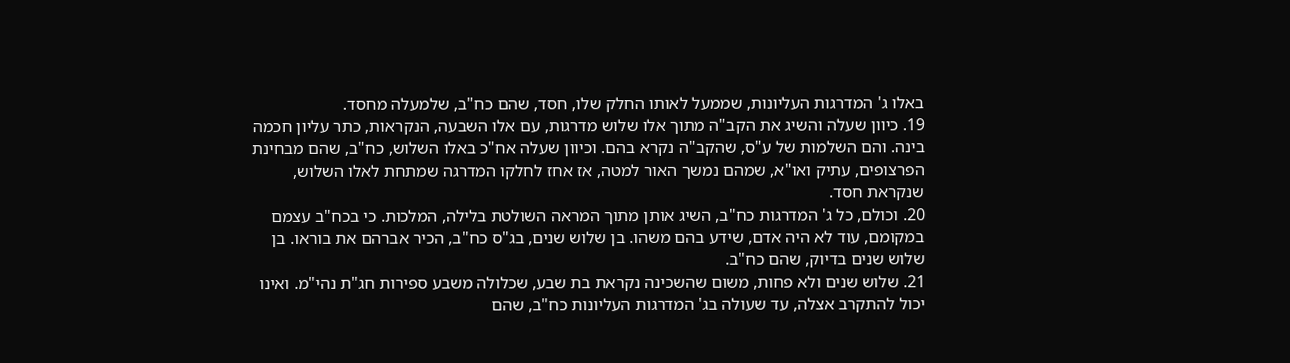באלו ג' המדרגות העליונות, שממעל לאותו החלק שלו, חסד, שהם כח"ב, שלמעלה מחסד.
19. כיוון שעלה והשיג את הקב"ה מתוך אלו שלוש מדרגות, עם אלו השבעה, הנקראות, כתר עליון חכמה בינה. והם השלמות של ע"ס, שהקב"ה נקרא בהם. וכיוון שעלה אח"כ באלו השלוש, כח"ב, שהם מבחינת הפרצופים, עתיק ואו"א, שמהם נמשך האור למטה, אז אחז לחלקו המדרגה שמתחת לאלו השלוש, שנקראת חסד.
20. וכולם, כל ג' המדרגות כח"ב, השיג אותן מתוך המראה השולטת בלילה, המלכות. כי בכח"ב עצמם במקומם, עוד לא היה אדם, שידע בהם משהו. בן שלוש שנים, בג"ס כח"ב, הכיר אברהם את בוראו. בן שלוש שנים בדיוק, שהם כח"ב.
21. שלוש שנים ולא פחות, משום שהשכינה נקראת בת שבע, שכלולה משבע ספירות חג"ת נהי"מ. ואינו יכול להתקרב אצלה, עד שעולה בג' המדרגות העליונות כח"ב, שהם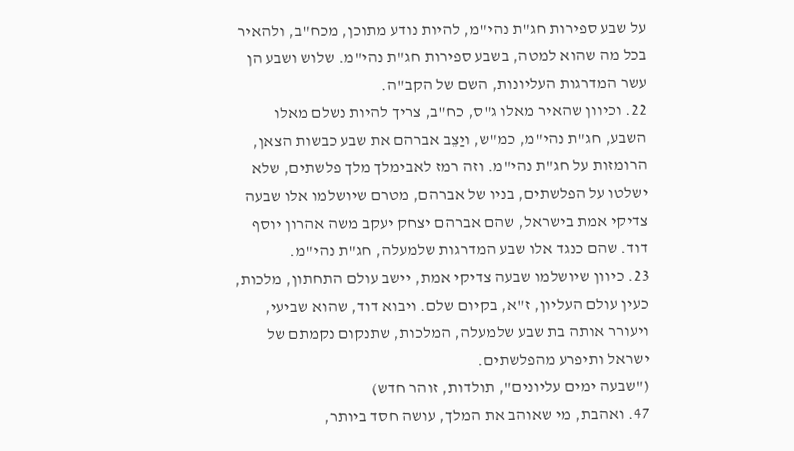על שבע ספירות חג"ת נהי"מ, להיות נודע מתוכן, מכח"ב, ולהאיר בכל מה שהוא למטה, בשבע ספירות חג"ת נהי"מ. שלוש ושבע הן עשר המדרגות העליונות, השם של הקב"ה.
22. וכיוון שהאיר מאלו ג"ס, כח"ב, צריך להיות נשלם מאלו השבע, חג"ת נהי"מ, כמ"ש, ויַצֵב אברהם את שבע כבשות הצאן, הרומזות על חג"ת נהי"מ. וזה רמז לאבימלך מלך פלשתים, שלא ישלטו על הפלשתים, בניו של אברהם, מטרם שיושלמו אלו שבעה צדיקי אמת בישראל, שהם אברהם יצחק יעקב משה אהרון יוסף דוד. שהם כנגד אלו שבע המדרגות שלמעלה, חג"ת נהי"מ.
23. כיוון שיושלמו שבעה צדיקי אמת, יישב עולם התחתון, מלכות, כעין עולם העליון, ז"א, בקיום שלם. ויבוא דוד, שהוא שביעי, ויעורר אותה בת שבע שלמעלה, המלכות, שתנקום נקמתם של ישראל ותיפרע מהפלשתים.
("שבעה ימים עליונים", תולדות, זוהר חדש)
47. ואהבת, מי שאוהב את המלך, עושה חסד ביותר,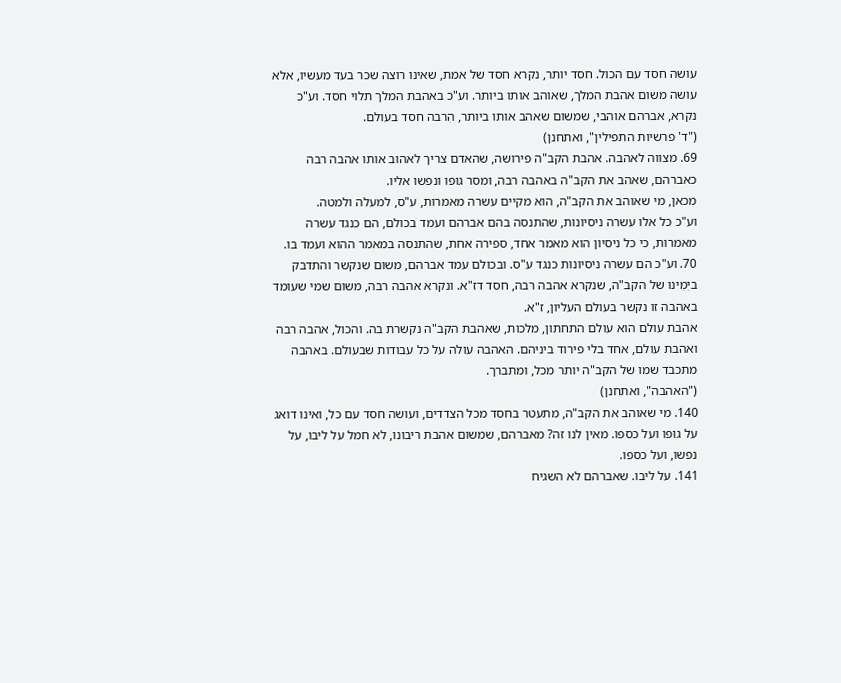עושה חסד עם הכול. חסד יותר, נקרא חסד של אמת, שאינו רוצה שכר בעד מעשיו, אלא עושה משום אהבת המלך, שאוהב אותו ביותר. וע"כ באהבת המלך תלוי חסד. וע"כ נקרא, אברהם אוהבי, שמשום שאהב אותו ביותר, הִרבה חסד בעולם.
("ד' פרשיות התפילין", ואתחנן)
69. מצווה לאהבה. אהבת הקב"ה פירושה, שהאדם צריך לאהוב אותו אהבה רבה כאברהם, שאהב את הקב"ה באהבה רבה, ומסר גופו ונפשו אליו.
מכאן, מי שאוהב את הקב"ה, הוא מקיים עשרה מאמרות, ע"ס, למעלה ולמטה.
וע"כ כל אלו עשרה ניסיונות, שהתנסה בהם אברהם ועמד בכולם, הם כנגד עשרה מאמרות, כי כל ניסיון הוא מאמר אחד, ספירה אחת, שהתנסה במאמר ההוא ועמד בו.
70. וע"כ הם עשרה ניסיונות כנגד ע"ס. ובכולם עמד אברהם, משום שנקשר והתדבק ביִמִינו של הקב"ה, שנקרא אהבה רבה, חסד דז"א. ונקרא אהבה רבה, משום שמי שעומד באהבה זו נקשר בעולם העליון, ז"א.
אהבת עולם הוא עולם התחתון, מלכות, שאהבת הקב"ה נקשרת בה. והכול, אהבה רבה ואהבת עולם, אחד בלי פירוד ביניהם. האהבה עולה על כל עבודות שבעולם. באהבה מתכבד שמו של הקב"ה יותר מכל, ומתברך.
("האהבה", ואתחנן)
140. מי שאוהב את הקב"ה, מתעטר בחסד מכל הצדדים, ועושה חסד עם כל, ואינו דואג על גופו ועל כספו. מאין לנו זה? מאברהם, שמשום אהבת ריבונו, לא חמל על ליבו, על נפשו, ועל כספו.
141. על ליבו. שאברהם לא השגיח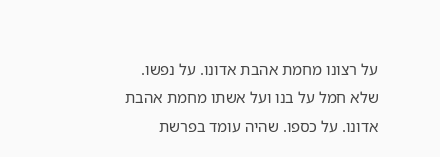על רצונו מחמת אהבת אדונו. על נפשו. שלא חמל על בנו ועל אשתו מחמת אהבת אדונו. על כספו. שהיה עומד בפרשת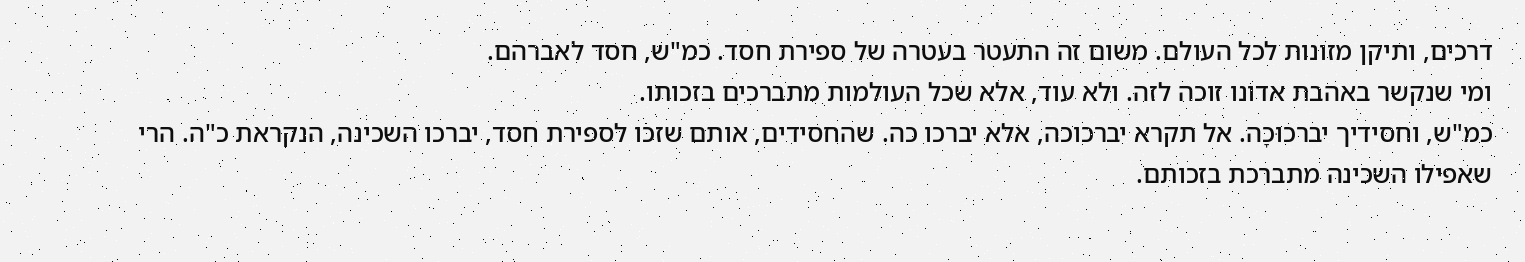דרכים, ותיקן מזונות לכל העולם. משום זה התעטר בעטרה של ספירת חסד. כמ"ש, חסד לאברהם.
ומי שנקשר באהבת אדונו זוכה לזה. ולא עוד, אלא שכל העולמות מתברכים בזכותו.
כמ"ש, וחסידיך יברכוּכָה. אל תקרא יברכוכה, אלא יברכו כה. שהחסידים, אותם שזכו לספירת חסד, יברכו השכינה, הנקראת כ"ה. הרי שאפילו השכינה מתברכת בזכותם.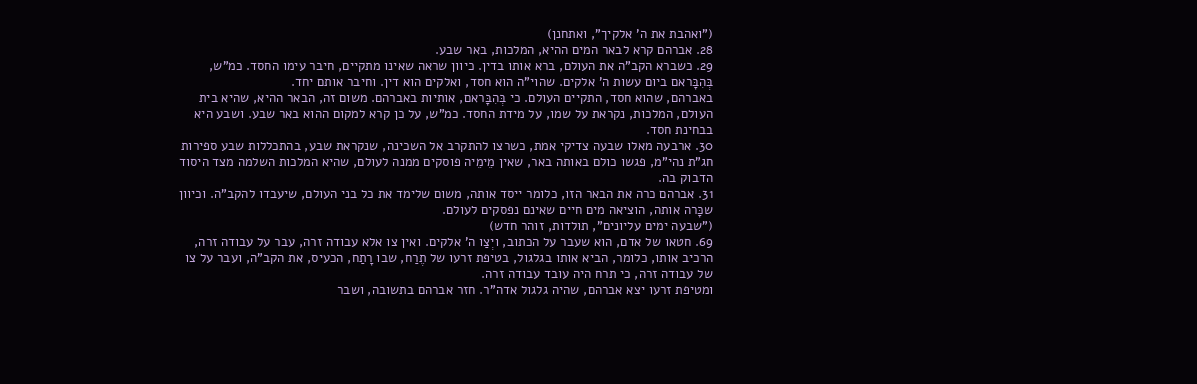("ואהבת את ה' אלקיך", ואתחנן)
28. אברהם קרא לבאר המים ההיא, המלכות, באר שבע.
29. כשברא הקב"ה את העולם, ברא אותו בדין. כיוון שראה שאינו מתקיים, חיבר עימו החסד. כמ"ש, בְּהִבָּראם ביום עשות ה' אלקים. שהוי"ה הוא חסד, ואלקים הוא דין. וחיבר אותם יחד.
באברהם, שהוא חסד, התקיים העולם. כי בְּהִבָּראם, אותיות באברהם. משום זה, הבאר ההיא, שהיא בית העולם, המלכות, נקראת על שמו, על מידת החסד. כמ"ש, על כן קרא למקום ההוא באר שבע. ושבע היא בבחינת חסד.
30. ארבעה מאלו שבעה צדיקי אמת, כשרצו להתקרב אל השכינה, שנקראת שבע, בהתכללות שבע ספירות חג"ת נהי"מ, פגשו כולם באותה באר, שאין מֵימֵיה פוסקים ממנה לעולם, שהיא המלכות השלמה מצד היסוד הדבוק בה.
31. אברהם כרה את הבאר הזו, כלומר ייסד אותה, משום שלימד את כל בני העולם, שיעבדו להקב"ה. וכיוון שכָּרה אותה, הוציאה מים חיים שאינם נפסקים לעולם.
("שבעה ימים עליונים", תולדות, זוהר חדש)
69. חטאו של אדם, הוא שעבר על הכתוב, ויְצַו ה' אלקים. ואין צו אלא עבודה זרה, עבר על עבודה זרה, הרכיב אותו, כלומר, הביא אותו בגלגול, בטיפת זרעו של תֶרַח, שבו רָתַח, הכעיס, את הקב"ה, ועבר על צו של עבודה זרה, כי תרח היה עובד עבודה זרה.
ומטיפת זרעו יצא אברהם, שהיה גלגול אדה"ר. חזר אברהם בתשובה, ושבר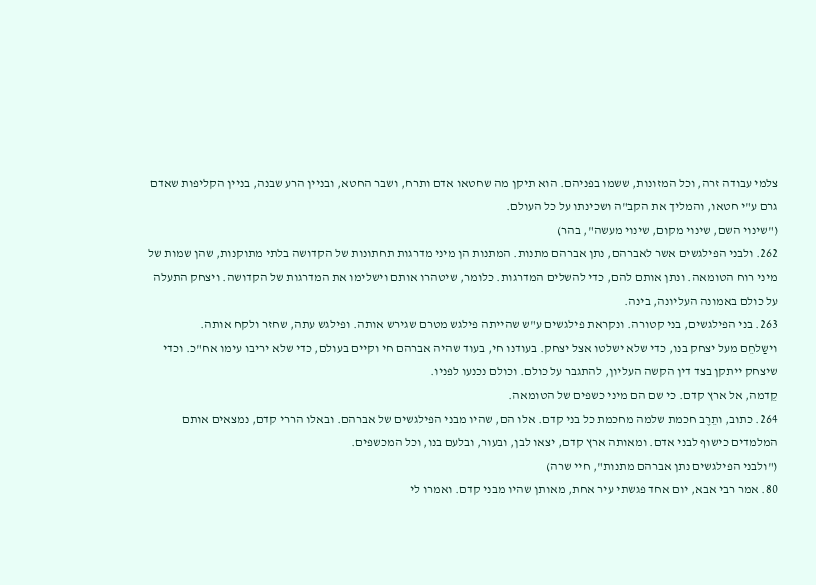צלמי עבודה זרה, וכל המזונות, ששמו בפניהם. הוא תיקן מה שחטאו אדם ותרח, ושבר החטא, ובניין הרע שבנה, בניין הקליפות שאדם גרם ע"י חטאו, והמליך את הקב"ה ושכינתו על כל העולם.
("שינוי השם, שינוי מקום, שינוי מעשה", בהר)
262. ולבני הפילגשים אשר לאברהם, נתן אברהם מתנות. המתנות הן מיני מדרגות תחתונות של הקדושה בלתי מתוקנות, שהן שמות של מיני רוח הטומאה. ונתן אותם להם, כדי להשלים המדרגות. כלומר, שיטהרו אותם וישלימו את המדרגות של הקדושה. ויצחק התעלה על כולם באמונה העליונה, בינה.
263. בני הפילגשים, בני קטורה. ונקראת פילגשים ע"ש שהייתה פילגש מטרם שגירש אותה. ופילגש עתה, שחזר ולקח אותה.
וישַלחֵם מעל יצחק בנו, כדי שלא ישלטו אצל יצחק. בעודנו חי, בעוד שהיה אברהם חי וקיים בעולם, כדי שלא יריבו עימו אח"כ. וכדי שיצחק ייתקן בצד דין הקשה העליון, להתגבר על כולם. וכולם נכנעו לפניו.
קֵדמה, אל ארץ קדם. כי שם הם מיני כשפים של הטומאה.
264. כתוב, ותֵרֶב חכמת שלמה מחכמת כל בני קדם. אלו הם, שהיו מבני הפילגשים של אברהם. ובאלו הררי קדם, נמצאים אותם המלמדים כישוף לבני אדם. ומאותה ארץ קדם, יצאו לבן, ובעור, ובלעם בנו, וכל המכשפים.
("ולבני הפילגשים נתן אברהם מתנות", חיי שרה)
80. אמר רבי אבא, יום אחד פגשתי עיר אחת, מאותן שהיו מבני קדם. ואמרו לי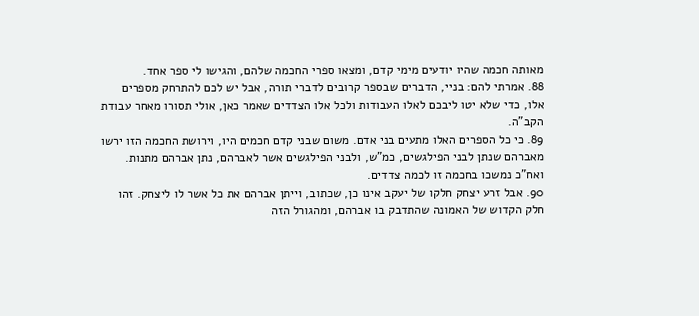מאותה חכמה שהיו יודעים מימי קדם, ומצאו ספרי החכמה שלהם, והגישו לי ספר אחד.
88. אמרתי להם: בניי, הדברים שבספר קרובים לדברי תורה, אבל יש לכם להתרחק מספרים אלו, כדי שלא יטו ליבכם לאלו העבודות ולכל אלו הצדדים שאמר כאן, אולי תסורו מאחר עבודת הקב"ה.
89. כי כל הספרים האלו מתעים בני אדם. משום שבני קדם חכמים היו, וירושת החכמה הזו ירשו מאברהם שנתן לבני הפילגשים, כמ"ש, ולבני הפילגשים אשר לאברהם, נתן אברהם מתנות. ואח"כ נמשכו בחכמה זו לכמה צדדים.
90. אבל זרע יצחק חלקו של יעקב אינו כן, שכתוב, וייתן אברהם את כל אשר לו ליצחק. זהו חלק הקדוש של האמונה שהתדבק בו אברהם, ומהגורל הזה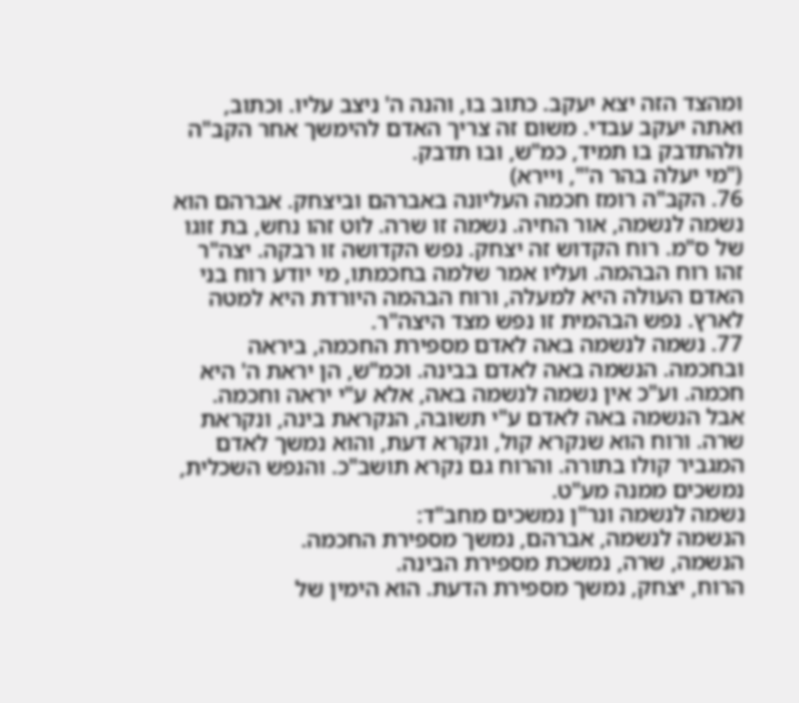ומהצד הזה יצא יעקב. כתוב בו, והנה ה' ניצב עליו. וכתוב, ואתה יעקב עבדי. משום זה צריך האדם להימשך אחר הקב"ה ולהתדבק בו תמיד, כמ"ש, ובו תדבק.
("מי יעלה בהר ה'", ויירא)
76. הקב"ה רומז חכמה העליונה באברהם וביצחק. אברהם הוא נשמה לנשמה, אור החיה. נשמה זו שרה. לוט זהו נחש, בת זוגו של ס"מ. רוח הקדוש זה יצחק. נפש הקדושה זו רבקה. יצה"ר זהו רוח הבהמה. ועליו אמר שלמה בחכמתו, מי יודע רוח בני האדם העולה היא למעלה, ורוח הבהמה היורדת היא למטה לארץ. נפש הבהמית זו נפש מצד היצה"ר.
77. נשמה לנשמה באה לאדם מספירת החכמה, ביראה ובחכמה. הנשמה באה לאדם בבינה. וכמ"ש, הן יראת ה' היא חכמה. וע"כ אין נשמה לנשמה באה, אלא ע"י יראה וחכמה. אבל הנשמה באה לאדם ע"י תשובה, הנקראת בינה, ונקראת שרה. ורוח הוא שנקרא קול, ונקרא דעת, והוא נמשך לאדם המגביר קולו בתורה. והרוח גם נקרא תושב"כ. והנפש השכלית, נמשכים ממנה מע"ט.
נשמה לנשמה ונר"ן נמשכים מחב"ד:
הנשמה לנשמה, אברהם, נמשך מספירת החכמה.
הנשמה, שרה, נמשכת מספירת הבינה.
הרוח, יצחק, נמשך מספירת הדעת. הוא הימין של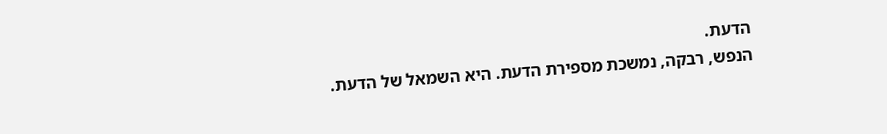הדעת.
הנפש, רבקה, נמשכת מספירת הדעת. היא השמאל של הדעת.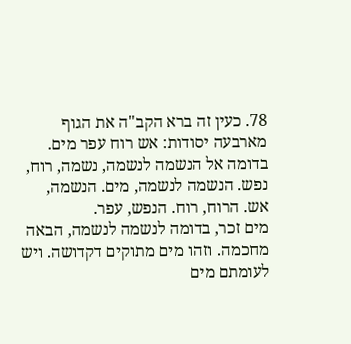78. כעין זה ברא הקב"ה את הגוף מארבעה יסודות: אש רוח עפר מים. בדומה אל הנשמה לנשמה, נשמה, רוח, נפש. הנשמה לנשמה, מים. הנשמה, אש. הרוח, רוח. הנפש, עפר.
מים זכר, בדומה לנשמה לנשמה, הבאה מחכמה. וזהו מים מתוקים דקדושה. ויש לעומתם מים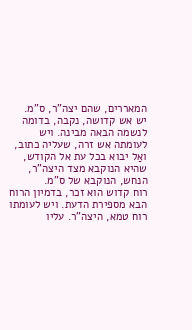המאררים, שהם יצה"ר, ס"מ.
יש אש קדושה, נקבה, בדומה לנשמה הבאה מבינה. ויש לעומתה אש זרה, שעליה כתוב, ואַל יבוא בכל עת אל הקודש, שהיא הנוקבא מצד היצה"ר, הנחש, הנוקבא של ס"מ.
רוח קדוש הוא זכר, בדמיון הרוח הבא מספירת הדעת. ויש לעומתו רוח טמא, היצה"ר. עליו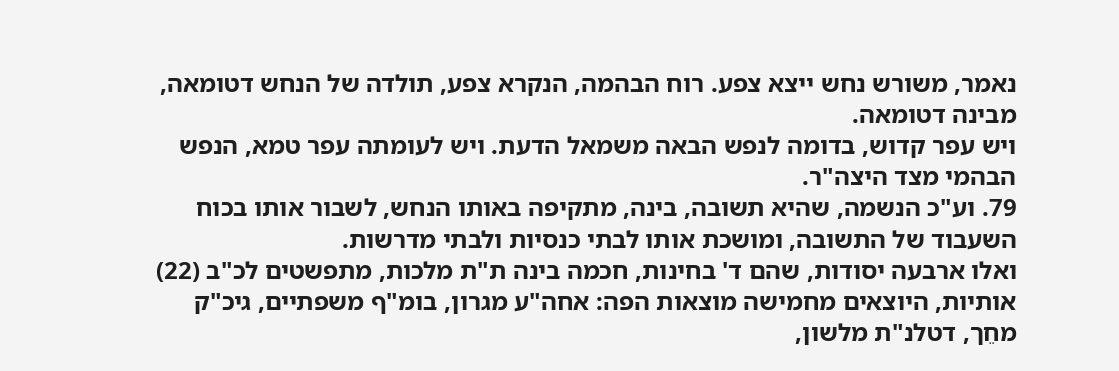נאמר, משורש נחש ייצא צפע. רוח הבהמה, הנקרא צפע, תולדה של הנחש דטומאה, מבינה דטומאה.
ויש עפר קדוש, בדומה לנפש הבאה משמאל הדעת. ויש לעומתה עפר טמא, הנפש הבהמי מצד היצה"ר.
79. וע"כ הנשמה, שהיא תשובה, בינה, מתקיפה באותו הנחש, לשבור אותו בכוח השעבוד של התשובה, ומושכת אותו לבתי כנסיות ולבתי מדרשות.
ואלו ארבעה יסודות, שהם ד' בחינות, חכמה בינה ת"ת מלכות, מתפשטים לכ"ב (22) אותיות, היוצאים מחמישה מוצאות הפה: אחה"ע מגרון, בומ"ף משפתיים, גיכ"ק מחֵך, דטלנ"ת מלשון,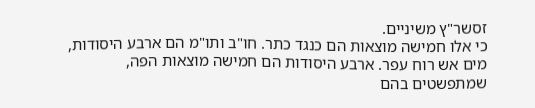זסשר"ץ משיניים.
כי אלו חמישה מוצאות הם כנגד כתר. חו"ב ותו"מ הם ארבע היסודות, מים אש רוח עפר. ארבע היסודות הם חמישה מוצאות הפה, שמתפשטים בהם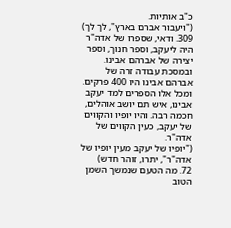כ"ב אותיות.
("ויעבור אברם בארץ", לך לך)
309. ודאי, שספרו של אדה"ר היה ליעקב, וספר חנוך, וספר יצירה של אברהם אבינו. ובמסכת עבודה זרה של אברהם אבינו היו 400 פרקים. ומכל אלו הספרים למד יעקב אבינו, איש תם יושב אוהלים, חכמה רבה. והיו יופיו והקווים של יעקב, כעין הקווים של אדה"ר.
("יופיו של יעקב מעין יופיו של אדה"ר", יתרו, זוהר חדש)
72. מה הטעם שנמשך השמן הטוב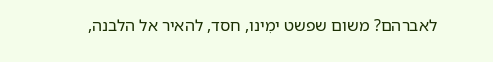לאברהם? משום שפשט ימִינו, חסד, להאיר אל הלבנה,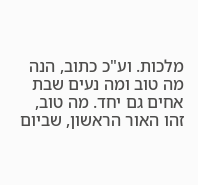מלכות. וע"כ כתוב, הנה מה טוב ומה נעים שבת אחים גם יחד. מה טוב, זהו האור הראשון, שביום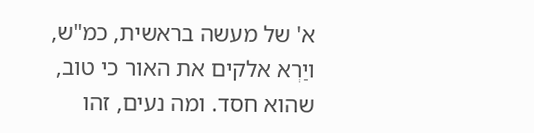א' של מעשה בראשית, כמ"ש, ויַרְא אלקים את האור כי טוב, שהוא חסד. ומה נעים, זהו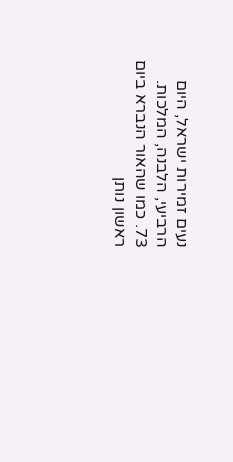נעים זמירות ישראל, היום הרביעי, הלבנה, המלכות.
73. כמו שהאור הנברא ביום ראשון נותן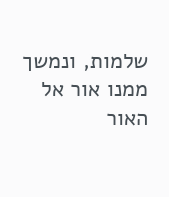שלמות, ונמשך ממנו אור אל האור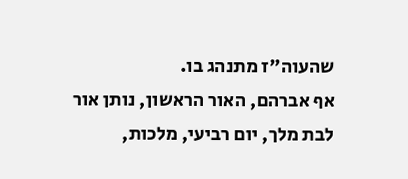שהעוה"ז מתנהג בו.
אף אברהם, האור הראשון, נותן אור לבת מלך, יום רביעי, מלכות,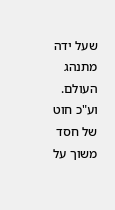שעל ידה מתנהג העולם. וע"כ חוט של חסד משוך על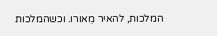המלכות, להאיר מֵאורו. וכשהמלכות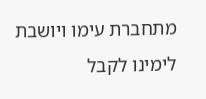מתחברת עימו ויושבת לימינו לקבל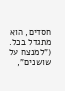חסדים, הוא מתגדל בכל.
("למנצח על שושנים",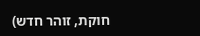חוקת, זוהר חדש)